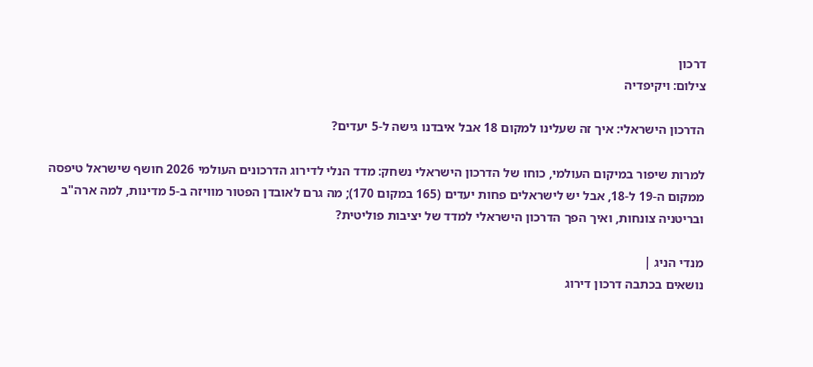דרכון
צילום: ויקיפדיה

הדרכון הישראלי: איך זה שעלינו למקום 18 אבל איבדנו גישה ל-5 יעדים?

למרות שיפור במיקום העולמי, כוחו של הדרכון הישראלי נשחק: מדד הנלי לדירוג הדרכונים העולמי 2026 חושף שישראל טיפסה ממקום ה-19 ל-18, אבל יש לישראלים פחות יעדים (165 במקום 170); מה גרם לאובדן הפטור מוויזה ב-5 מדינות, למה ארה"ב ובריטניה צונחות, ואיך הפך הדרכון הישראלי למדד של יציבות פוליטית?

מנדי הניג |
נושאים בכתבה דרכון דירוג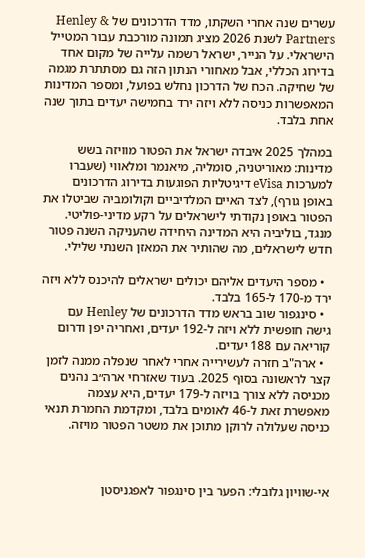עשרים שנה אחרי השקתו, מדד הדרכונים של Henley & Partners לשנת 2026 מציג תמונה מורכבת עבור המטייל הישראלי. על הנייר, ישראל רשמה עלייה של מקום אחד בדירוג הכללי, אבל מאחורי הנתון הזה גם מסתתרת מגמה של שחיקה. הכח של הדרכון נחלש בפועל, ומספר המדינות המאפשרות כניסה ללא ויזה ירד בחמישה יעדים בתוך שנה אחת בלבד.

במהלך 2025 איבדה ישראל את הפטור מוויזה בשש מדינות: מאוריטניה, סומליה, מיאנמר ומלאווי (שעברו למערכות eVisa דיגיטליות הפוגעות בדירוג הדרכונים באופן גורף), לצד האיים המלדיביים וקולומביה שביטלו את הפטור באופן נקודתי לישראלים על רקע מדיני-פוליטי. מנגד, בוליביה היא המדינה היחידה שהעניקה השנה פטור חדש לישראלים, מה שהותיר את המאזן השנתי שלילי.

  • מספר היעדים אליהם יכולים ישראלים להיכנס ללא ויזה ירד מ-170 ל-165 בלבד.
  • סינגפור שוב בראש מדד הדרכונים של Henley עם גישה חופשית ללא ויזה ל-192 יעדים, ואחריה יפן ודרום קוריאה עם 188 יעדים.
  • ארה"ב חזרה לעשירייה אחרי לאחר שנפלה ממנה לזמן קצר לראשונה בסוף 2025. בעוד שאזרחי ארה״ב נהנים מכניסה ללא צורך בויזה ל-179 יעדים, היא עצמה מאפשרת זאת ל-46 לאומים בלבד, ומקדמת החמרת תנאי כניסה שעלולה לרוקן מתוכן את משטר הפטור מויזה.



אי-שוויון גלובלי: הפער בין סינגפור לאפגניסטן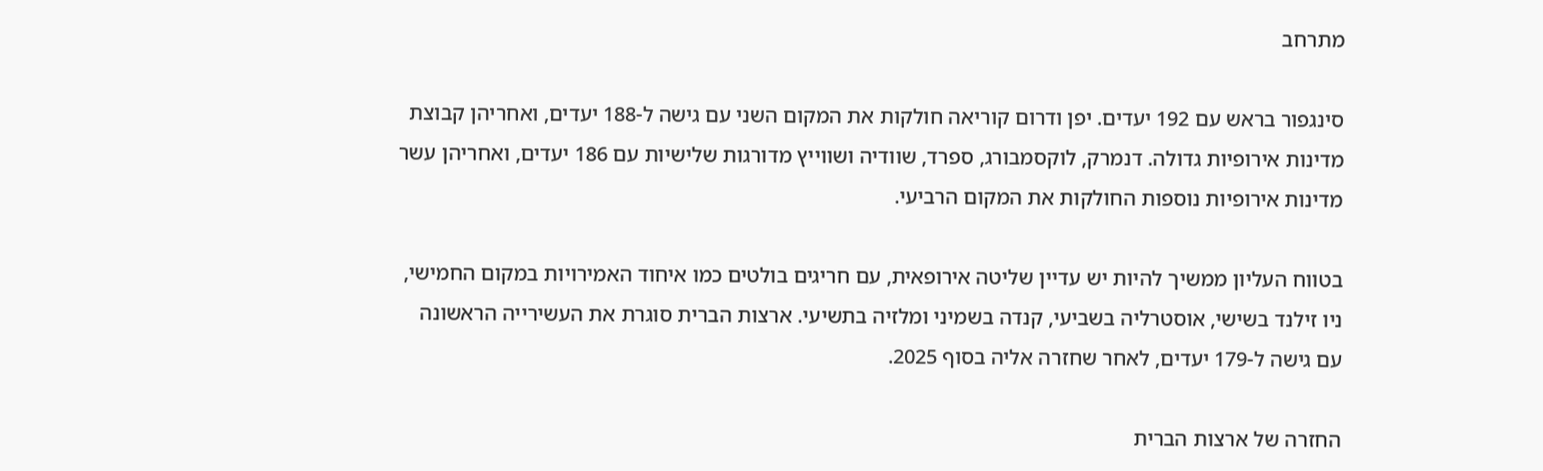מתרחב

סינגפור בראש עם 192 יעדים. יפן ודרום קוריאה חולקות את המקום השני עם גישה ל-188 יעדים, ואחריהן קבוצת מדינות אירופיות גדולה. דנמרק, לוקסמבורג, ספרד, שוודיה ושווייץ מדורגות שלישיות עם 186 יעדים, ואחריהן עשר מדינות אירופיות נוספות החולקות את המקום הרביעי.

בטווח העליון ממשיך להיות יש עדיין שליטה אירופאית, עם חריגים בולטים כמו איחוד האמירויות במקום החמישי, ניו זילנד בשישי, אוסטרליה בשביעי, קנדה בשמיני ומלזיה בתשיעי. ארצות הברית סוגרת את העשירייה הראשונה עם גישה ל-179 יעדים, לאחר שחזרה אליה בסוף 2025.

החזרה של ארצות הברית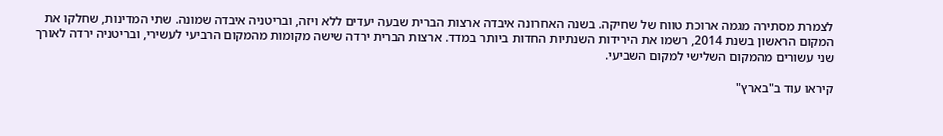לצמרת מסתירה מגמה ארוכת טווח של שחיקה. בשנה האחרונה איבדה ארצות הברית שבעה יעדים ללא ויזה, ובריטניה איבדה שמונה. שתי המדינות, שחלקו את המקום הראשון בשנת 2014, רשמו את הירידות השנתיות החדות ביותר במדד. ארצות הברית ירדה שישה מקומות מהמקום הרביעי לעשירי, ובריטניה ירדה לאורך שני עשורים מהמקום השלישי למקום השביעי.

קיראו עוד ב"בארץ"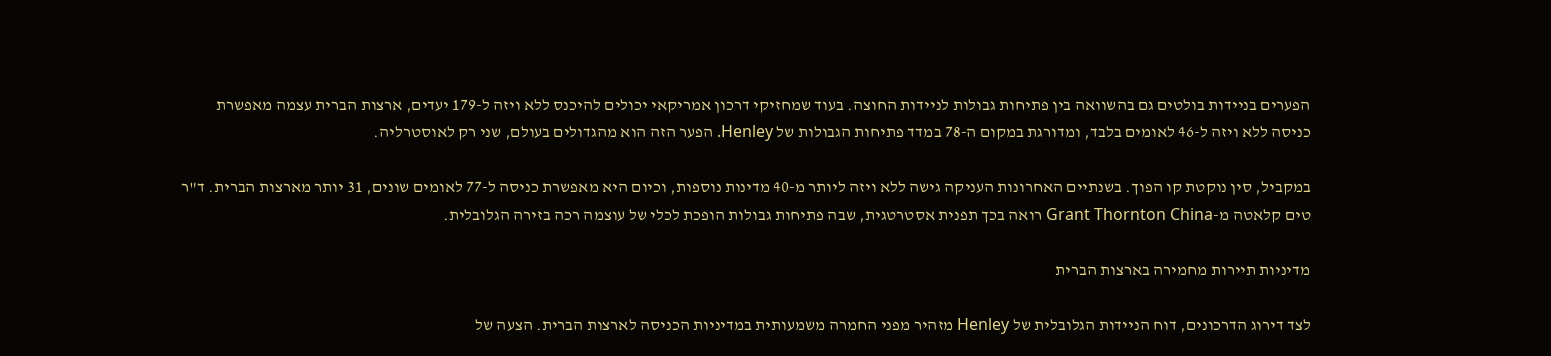הפערים בניידות בולטים גם בהשוואה בין פתיחות גבולות לניידות החוצה. בעוד שמחזיקי דרכון אמריקאי יכולים להיכנס ללא ויזה ל-179 יעדים, ארצות הברית עצמה מאפשרת כניסה ללא ויזה ל-46 לאומים בלבד, ומדורגת במקום ה-78 במדד פתיחות הגבולות של Henley. הפער הזה הוא מהגדולים בעולם, שני רק לאוסטרליה.

במקביל, סין נוקטת קו הפוך. בשנתיים האחרונות העניקה גישה ללא ויזה ליותר מ-40 מדינות נוספות, וכיום היא מאפשרת כניסה ל-77 לאומים שונים, 31 יותר מארצות הברית. ד"ר טים קלאטה מ-Grant Thornton China רואה בכך תפנית אסטרטגית, שבה פתיחות גבולות הופכת לכלי של עוצמה רכה בזירה הגלובלית.

מדיניות תיירות מחמירה בארצות הברית

לצד דירוג הדרכונים, דוח הניידות הגלובלית של Henley מזהיר מפני החמרה משמעותית במדיניות הכניסה לארצות הברית. הצעה של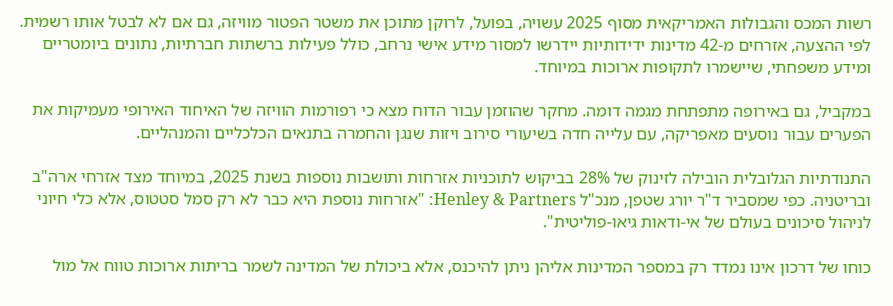רשות המכס והגבולות האמריקאית מסוף 2025 עשויה, בפועל, לרוקן מתוכן את משטר הפטור מוויזה, גם אם לא לבטל אותו רשמית. לפי ההצעה, אזרחים מ-42 מדינות ידידותיות יידרשו למסור מידע אישי נרחב, כולל פעילות ברשתות חברתיות, נתונים ביומטריים ומידע משפחתי, שיישמרו לתקופות ארוכות במיוחד.

במקביל, גם באירופה מתפתחת מגמה דומה. מחקר שהוזמן עבור הדוח מצא כי רפורמות הוויזה של האיחוד האירופי מעמיקות את הפערים עבור נוסעים מאפריקה, עם עלייה חדה בשיעורי סירוב ויזות שנגן והחמרה בתנאים הכלכליים והמנהליים.

התנודתיות הגלובלית הובילה לזינוק של 28% בביקוש לתוכניות אזרחות ותושבות נוספות בשנת 2025, במיוחד מצד אזרחי ארה"ב ובריטניה. כפי שמסביר ד"ר יורג שטפן, מנכ"ל Henley & Partners: "אזרחות נוספת היא כבר לא רק סמל סטטוס, אלא כלי חיוני לניהול סיכונים בעולם של אי-ודאות גיאו-פוליטית".

כוחו של דרכון אינו נמדד רק במספר המדינות אליהן ניתן להיכנס, אלא ביכולת של המדינה לשמר בריתות ארוכות טווח אל מול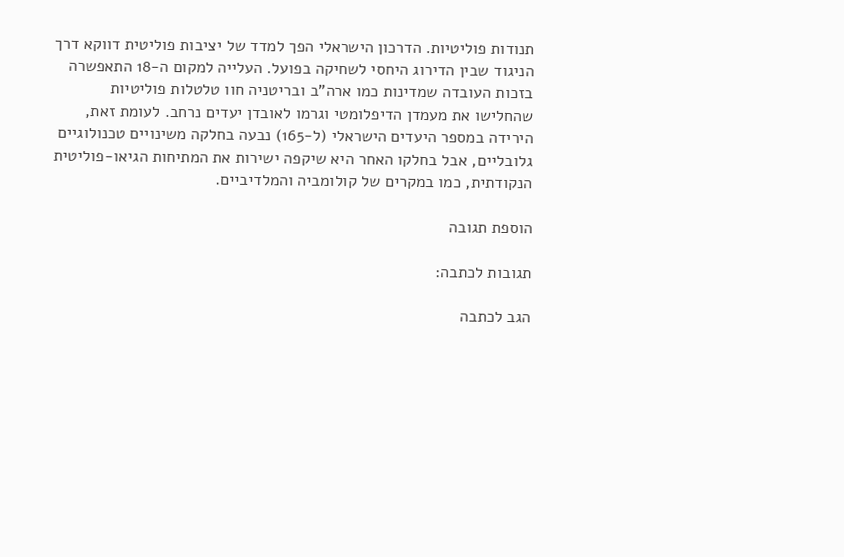תנודות פוליטיות. הדרכון הישראלי הפך למדד של יציבות פוליטית דווקא דרך הניגוד שבין הדירוג היחסי לשחיקה בפועל. העלייה למקום ה-18 התאפשרה בזכות העובדה שמדינות כמו ארה"ב ובריטניה חוו טלטלות פוליטיות שהחלישו את מעמדן הדיפלומטי וגרמו לאובדן יעדים נרחב. לעומת זאת, הירידה במספר היעדים הישראלי (ל-165) נבעה בחלקה משינויים טכנולוגיים גלובליים, אבל בחלקו האחר היא שיקפה ישירות את המתיחות הגיאו-פוליטית הנקודתית, כמו במקרים של קולומביה והמלדיביים.

הוספת תגובה

תגובות לכתבה:

הגב לכתבה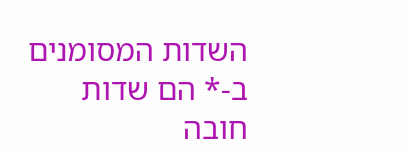השדות המסומנים ב-* הם שדות חובה